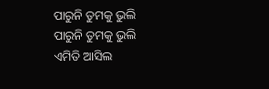ପାରୁନି ତୁମକୁ ଭୁଲି
ପାରୁନି ତୁମକୁ ଭୁଲି
ଏମିତି ଆସିଲ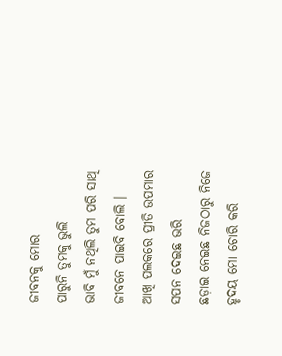ଜୀବନକୁ ମୋର
ପାରୁନି ତୁମକୁ ଭୁଲି
ଭାବି ମୁଁ ନଥିଲି ତୁମ ପରି ସାଥି
ଜୀବନେ ପାଇବି ବୋଲି ।
ଆଖି ପଲକରେ ପ୍ରୀତି ଉପମାର
ସପନ ଦେଇଛ ଭରି
ଛଡ଼ାଇ ନେଇଛ ନିଜଠାରୁ ନିଜେ
ହୃଦୟ ମୋ ଚୋରି କରି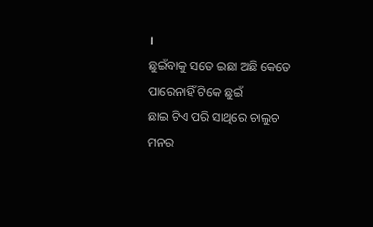।
ଛୁଇଁବାକୁ ସତେ ଇଛା ଅଛି କେତେ
ପାରେନାହିଁ ଟିକେ ଛୁଇଁ
ଛାଇ ଟିଏ ପରି ସାଥିରେ ଚାଲୁଚ
ମନର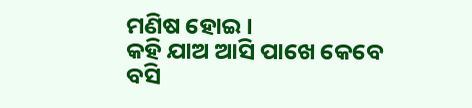ମଣିଷ ହୋଇ ।
କହି ଯାଅ ଆସି ପାଖେ କେବେ ବସି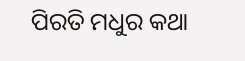ପିରତି ମଧୁର କଥା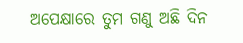ଅପେକ୍ଷାରେ ତୁମ ଗଣୁ ଅଛି ଦିନ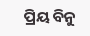ପ୍ରିୟ ବିନୁ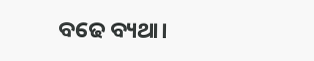ବଢେ ବ୍ୟଥା।